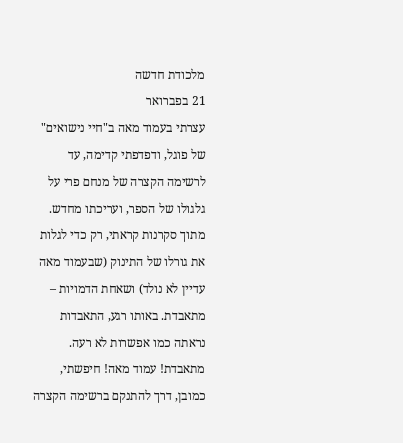מלכודת חדשה
21 בפברואר
עצרתי בעמוד מאה ב"חיי נישואים" של פוגל, ודפדפתי קדימה, עד לרשימה הקצרה של מנחם פרי על גלגולו של הספר, ועריכתו מחדש. מתוך סקרנות קראתי, רק כדי לגלות את גורלו של התינוק (שבעמוד מאה עדיין לא נולד) ושאחת הדמויות – מתאבדת. באותו רגע, התאבדות נראתה כמו אפשרות לא רעה. מתאבדת! עמוד מאה! חיפשתי, כמובן, דרך להתנקם ברשימה הקצרה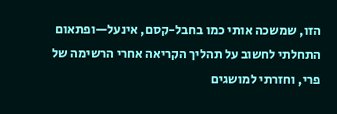הזו, שמשכה אותי כמו בחבל-קסם, אינעל—ופתאום התחלתי לחשוב על תהליך הקריאה אחרי הרשימה של פרי, וחזרתי למושגים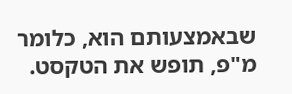שבאמצעותם הוא, כלומר מ"פ, תופש את הטקסט.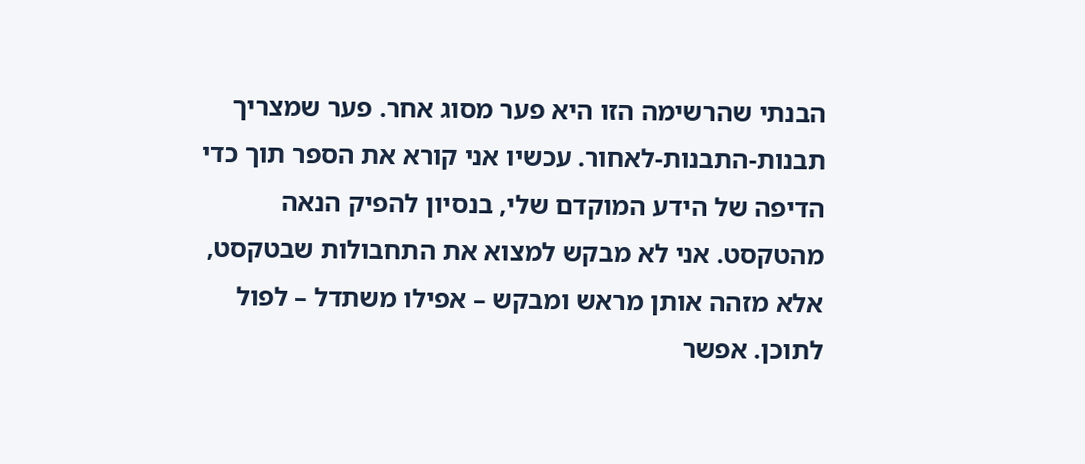הבנתי שהרשימה הזו היא פער מסוג אחר. פער שמצריך תבנות-התבנות-לאחור. עכשיו אני קורא את הספר תוך כדי הדיפה של הידע המוקדם שלי, בנסיון להפיק הנאה מהטקסט. אני לא מבקש למצוא את התחבולות שבטקסט, אלא מזהה אותן מראש ומבקש – אפילו משתדל – לפול לתוכן. אפשר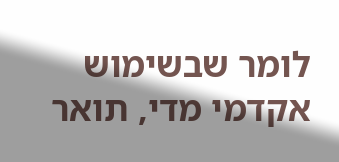לומר שבשימוש אקדמי מדי, תואר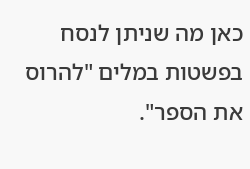כאן מה שניתן לנסח בפשטות במלים "להרוס את הספר".